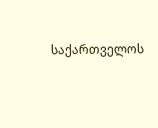საქართველოს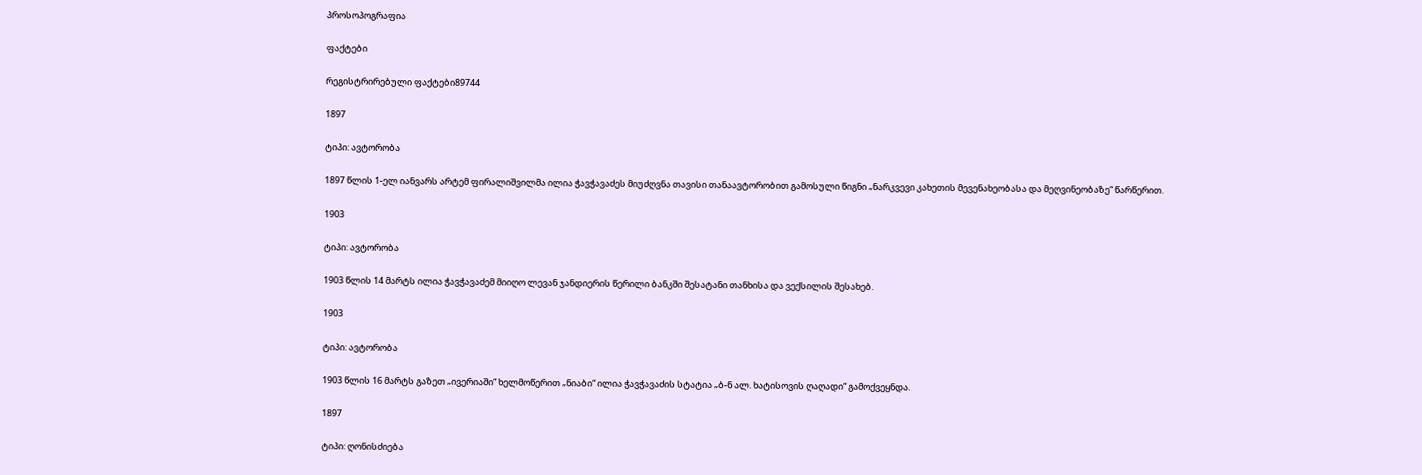პროსოპოგრაფია

ფაქტები

რეგისტრირებული ფაქტები89744

1897

ტიპი: ავტორობა

1897 წლის 1-ელ იანვარს არტემ ფირალიშვილმა ილია ჭავჭავაძეს მიუძღვნა თავისი თანაავტორობით გამოსული წიგნი „ნარკვევი კახეთის მევენახეობასა და მეღვინეობაზე“ წარწერით.

1903

ტიპი: ავტორობა

1903 წლის 14 მარტს ილია ჭავჭავაძემ მიიღო ლევან ჯანდიერის წერილი ბანკში შესატანი თანხისა და ვექსილის შესახებ.

1903

ტიპი: ავტორობა

1903 წლის 16 მარტს გაზეთ „ივერიაში“ ხელმოწერით „ნიაბი“ ილია ჭავჭავაძის სტატია „ბ-ნ ალ. ხატისოვის ღაღადი“ გამოქვეყნდა.

1897

ტიპი: ღონისძიება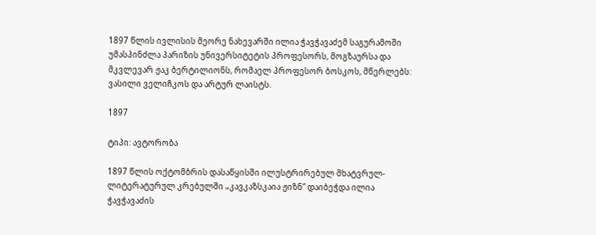1897 წლის ივლისის მეორე ნახევარში ილია ჭავჭავაძემ საგურამოში უმასპინძლა პარიზის უნივერსიტეტის პროფესორს, მოგზაურსა და მკვლევარ ჟაკ ბერტილიონს, რომაელ პროფესორ ბოსკოს, მწერლებს: ვასილი ველიჩკოს და არტურ ლაისტს.

1897

ტიპი: ავტორობა

1897 წლის ოქტომბრის დასაწყისში ილუსტრირებულ მხატვრულ-ლიტერატურულ კრებულში „კავკაზსკაია ჟიზნ“ დაიბეჭდა ილია ჭავჭავაძის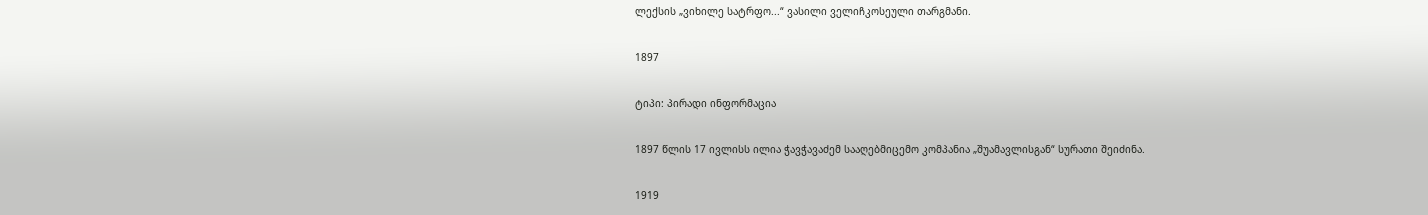ლექსის „ვიხილე სატრფო...“ ვასილი ველიჩკოსეული თარგმანი.

1897

ტიპი: პირადი ინფორმაცია

1897 წლის 17 ივლისს ილია ჭავჭავაძემ სააღებმიცემო კომპანია „შუამავლისგან“ სურათი შეიძინა.

1919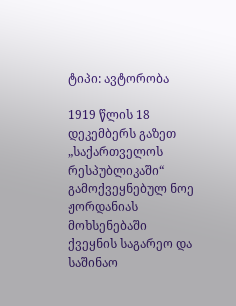ტიპი: ავტორობა

1919 წლის 18 დეკემბერს გაზეთ „საქართველოს რესპუბლიკაში“ გამოქვეყნებულ ნოე ჟორდანიას მოხსენებაში ქვეყნის საგარეო და საშინაო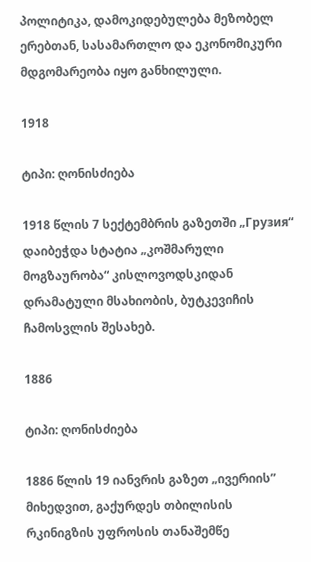პოლიტიკა, დამოკიდებულება მეზობელ ერებთან, სასამართლო და ეკონომიკური მდგომარეობა იყო განხილული.

1918

ტიპი: ღონისძიება

1918 წლის 7 სექტემბრის გაზეთში „Грузия“ დაიბეჭდა სტატია „კოშმარული მოგზაურობა“ კისლოვოდსკიდან დრამატული მსახიობის, ბუტკევიჩის ჩამოსვლის შესახებ.

1886

ტიპი: ღონისძიება

1886 წლის 19 იანვრის გაზეთ „ივერიის” მიხედვით, გაქურდეს თბილისის რკინიგზის უფროსის თანაშემწე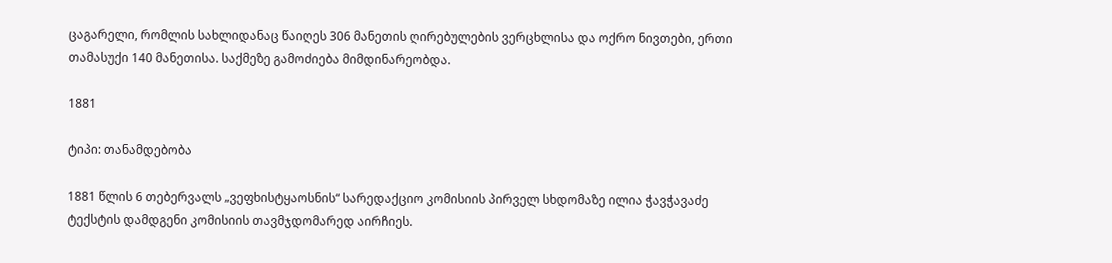ცაგარელი, რომლის სახლიდანაც წაიღეს 306 მანეთის ღირებულების ვერცხლისა და ოქრო ნივთები, ერთი თამასუქი 140 მანეთისა. საქმეზე გამოძიება მიმდინარეობდა.

1881

ტიპი: თანამდებობა

1881 წლის 6 თებერვალს „ვეფხისტყაოსნის“ სარედაქციო კომისიის პირველ სხდომაზე ილია ჭავჭავაძე ტექსტის დამდგენი კომისიის თავმჯდომარედ აირჩიეს.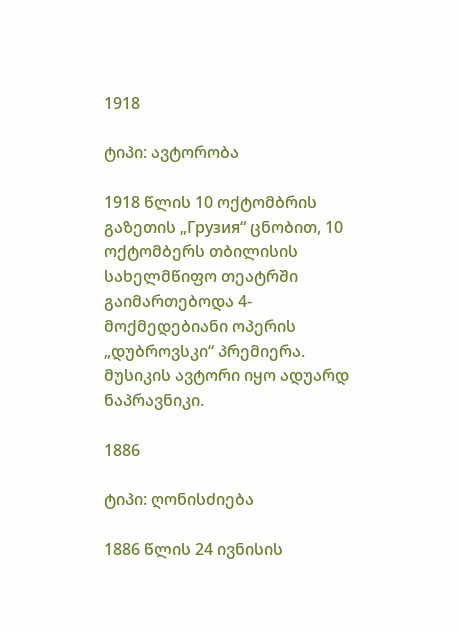1918

ტიპი: ავტორობა

1918 წლის 10 ოქტომბრის გაზეთის „Грузия“ ცნობით, 10 ოქტომბერს თბილისის სახელმწიფო თეატრში გაიმართებოდა 4-მოქმედებიანი ოპერის „დუბროვსკი“ პრემიერა. მუსიკის ავტორი იყო ადუარდ ნაპრავნიკი.

1886

ტიპი: ღონისძიება

1886 წლის 24 ივნისის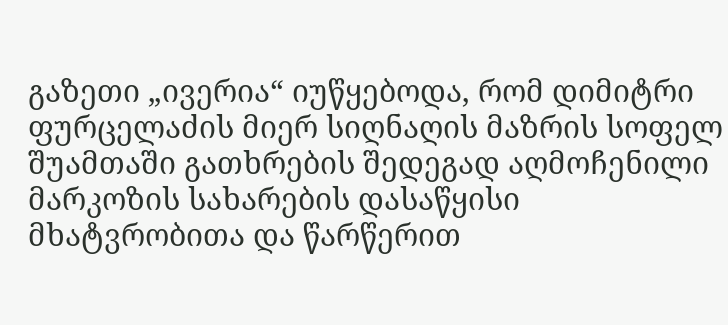გაზეთი „ივერია“ იუწყებოდა, რომ დიმიტრი ფურცელაძის მიერ სიღნაღის მაზრის სოფელ შუამთაში გათხრების შედეგად აღმოჩენილი მარკოზის სახარების დასაწყისი მხატვრობითა და წარწერით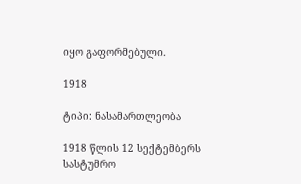იყო გაფორმებული.

1918

ტიპი: ნასამართლეობა

1918 წლის 12 სექტემბერს სასტუმრო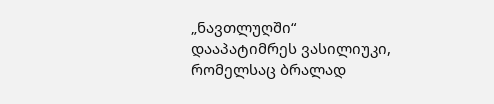„ნავთლუღში“ დააპატიმრეს ვასილიუკი, რომელსაც ბრალად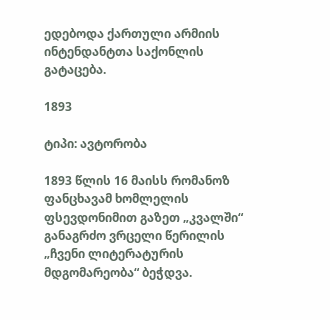ედებოდა ქართული არმიის ინტენდანტთა საქონლის გატაცება.

1893

ტიპი: ავტორობა

1893 წლის 16 მაისს რომანოზ ფანცხავამ ხომლელის ფსევდონიმით გაზეთ „კვალში“ განაგრძო ვრცელი წერილის „ჩვენი ლიტერატურის მდგომარეობა“ ბეჭდვა.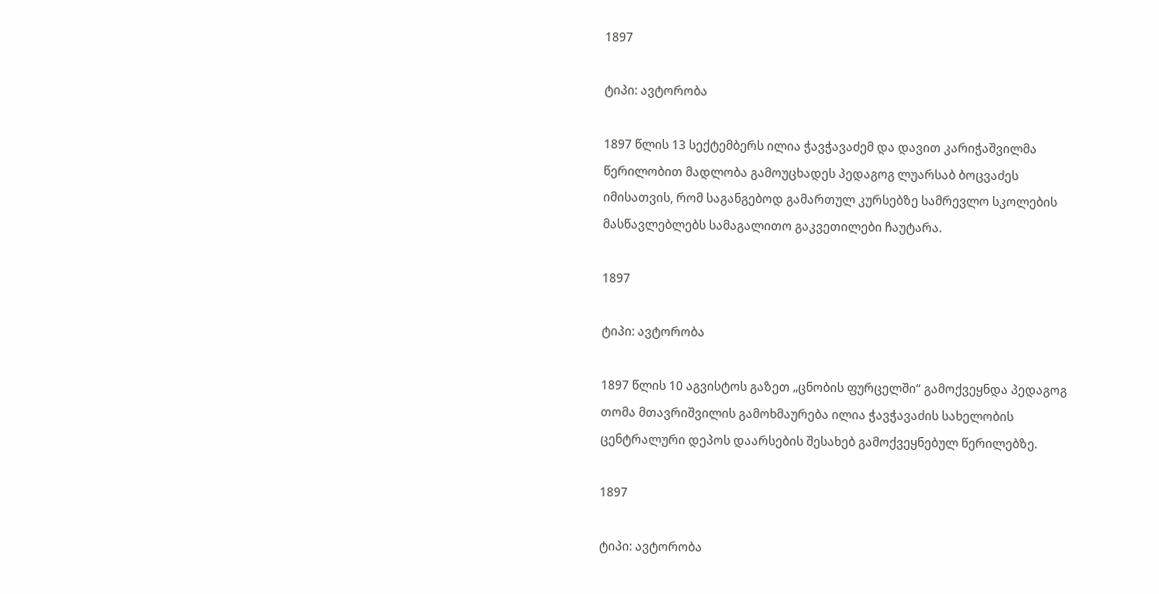1897

ტიპი: ავტორობა

1897 წლის 13 სექტემბერს ილია ჭავჭავაძემ და დავით კარიჭაშვილმა წერილობით მადლობა გამოუცხადეს პედაგოგ ლუარსაბ ბოცვაძეს იმისათვის, რომ საგანგებოდ გამართულ კურსებზე სამრევლო სკოლების მასწავლებლებს სამაგალითო გაკვეთილები ჩაუტარა.

1897

ტიპი: ავტორობა

1897 წლის 10 აგვისტოს გაზეთ „ცნობის ფურცელში“ გამოქვეყნდა პედაგოგ თომა მთავრიშვილის გამოხმაურება ილია ჭავჭავაძის სახელობის ცენტრალური დეპოს დაარსების შესახებ გამოქვეყნებულ წერილებზე.

1897

ტიპი: ავტორობა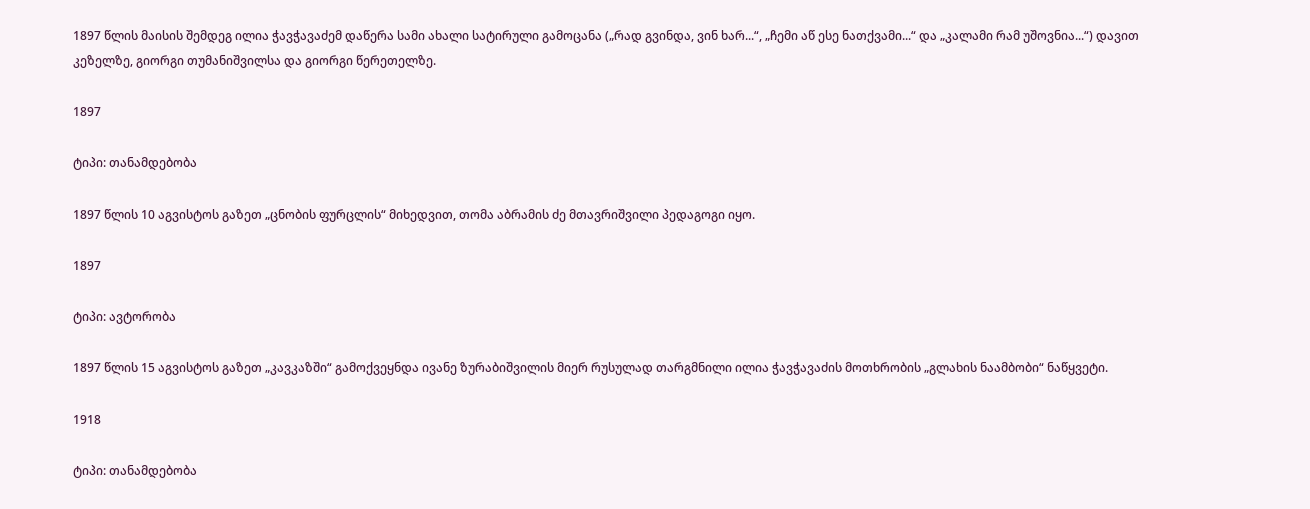1897 წლის მაისის შემდეგ ილია ჭავჭავაძემ დაწერა სამი ახალი სატირული გამოცანა („რად გვინდა, ვინ ხარ...“, „ჩემი აწ ესე ნათქვამი...“ და „კალამი რამ უშოვნია...“) დავით კეზელზე, გიორგი თუმანიშვილსა და გიორგი წერეთელზე.

1897

ტიპი: თანამდებობა

1897 წლის 10 აგვისტოს გაზეთ „ცნობის ფურცლის“ მიხედვით, თომა აბრამის ძე მთავრიშვილი პედაგოგი იყო.

1897

ტიპი: ავტორობა

1897 წლის 15 აგვისტოს გაზეთ „კავკაზში“ გამოქვეყნდა ივანე ზურაბიშვილის მიერ რუსულად თარგმნილი ილია ჭავჭავაძის მოთხრობის „გლახის ნაამბობი“ ნაწყვეტი.

1918

ტიპი: თანამდებობა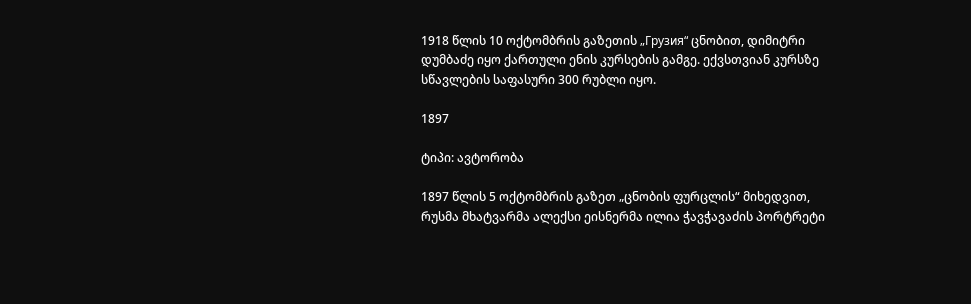1918 წლის 10 ოქტომბრის გაზეთის „Грузия“ ცნობით, დიმიტრი დუმბაძე იყო ქართული ენის კურსების გამგე. ექვსთვიან კურსზე სწავლების საფასური 300 რუბლი იყო.

1897

ტიპი: ავტორობა

1897 წლის 5 ოქტომბრის გაზეთ „ცნობის ფურცლის“ მიხედვით, რუსმა მხატვარმა ალექსი ეისნერმა ილია ჭავჭავაძის პორტრეტი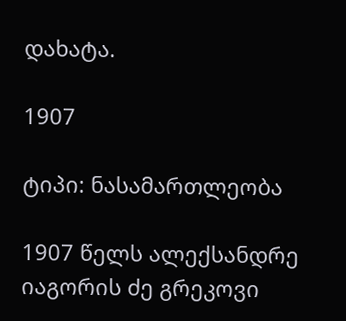დახატა.

1907

ტიპი: ნასამართლეობა

1907 წელს ალექსანდრე იაგორის ძე გრეკოვი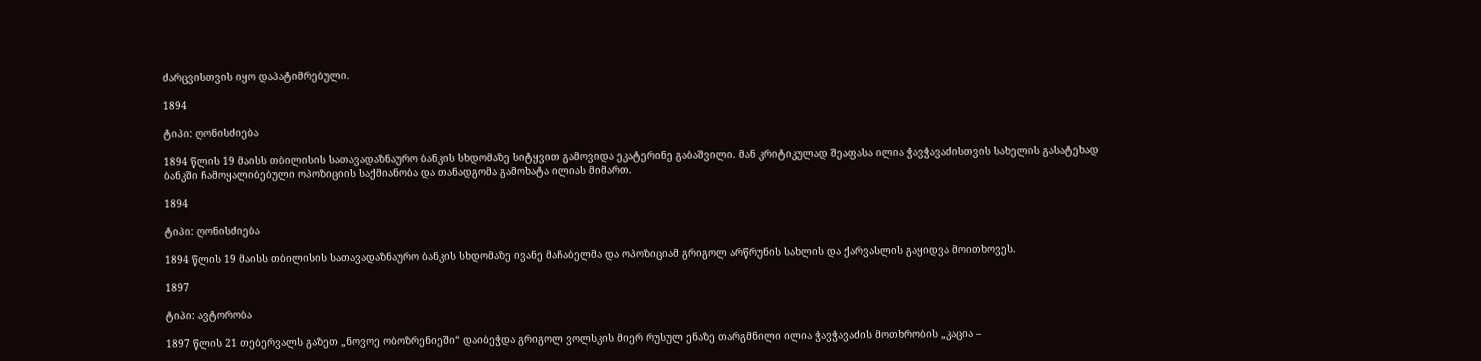ძარცვისთვის იყო დაპატიმრებული.

1894

ტიპი: ღონისძიება

1894 წლის 19 მაისს თბილისის სათავადაზნაურო ბანკის სხდომაზე სიტყვით გამოვიდა ეკატერინე გაბაშვილი. მან კრიტიკულად შეაფასა ილია ჭავჭავაძისთვის სახელის გასატეხად ბანკში ჩამოყალიბებული ოპოზიციის საქმიანობა და თანადგომა გამოხატა ილიას მიმართ.

1894

ტიპი: ღონისძიება

1894 წლის 19 მაისს თბილისის სათავადაზნაურო ბანკის სხდომაზე ივანე მაჩაბელმა და ოპოზიციამ გრიგოლ არწრუნის სახლის და ქარვასლის გაყიდვა მოითხოვეს.

1897

ტიპი: ავტორობა

1897 წლის 21 თებერვალს გაზეთ „ნოვოე ობოზრენიეში“ დაიბეჭდა გრიგოლ ვოლსკის მიერ რუსულ ენაზე თარგმნილი ილია ჭავჭავაძის მოთხრობის „კაცია –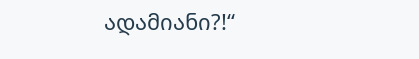ადამიანი?!“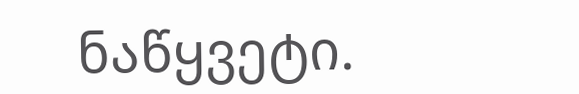ნაწყვეტი.